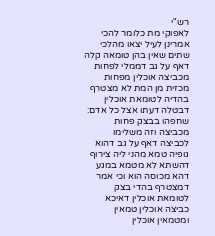רש"י
לאפוקי מת כלומר להכי אמרינן לעיל יצאו מהלכי שתים שאין בהן טומאה קלה דאף על גב דממלי לפחות מכביצה אוכלין מפחות מכזית מן המת לא מצטרף בהדיה לטומאת אוכלין דבטלה דעתו אצל כל אדם:
שחפהו בבצק פחות מכביצה וזה משלימו לכביצה דאף על גב דהוא גופיה טמא מהני ליה צירוף דהשתא לא מטמא במגע דהא מכוסה הוא וכי אמר דמצטרף בהדי בצק לטומאת אוכלין דאיכא כביצה אוכלין טמאין ומטמאין אוכלין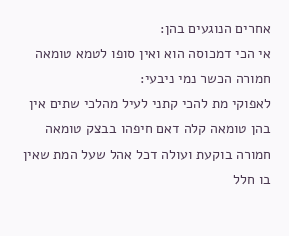אחרים הנוגעים בהן:
אי הכי דמכוסה הוא ואין סופו לטמא טומאה חמורה הכשר נמי ניבעי:
לאפוקי מת להכי קתני לעיל מהלכי שתים אין בהן טומאה קלה דאם חיפהו בבצק טומאה חמורה בוקעת ועולה דכל אהל שעל המת שאין בו חלל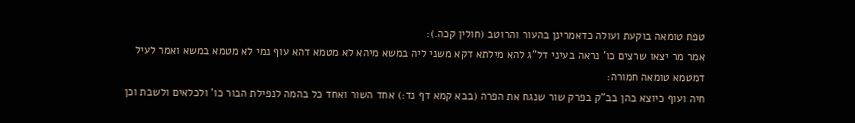טפח טומאה בוקעת ועולה כדאמרינן בהעור והרוטב (חולין קכה.):
אמר מר יצאו שרצים כו' נראה בעיני דל"ג להא מילתא דקא משני ליה במשא מיהא לא מטמא דהא עוף נמי לא מטמא במשא ואמר לעיל דמטמא טומאה חמורה:
חיה ועוף כיוצא בהן בב"ק בפרק שור שנגח את הפרה (בבא קמא דף נד:) אחד השור ואחד כל בהמה לנפילת הבור כו' ולכלאים ולשבת וכן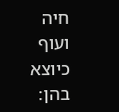חיה ועוף כיוצא בהן: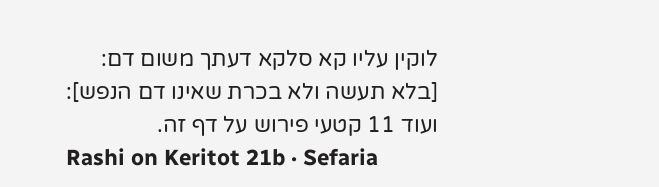לוקין עליו קא סלקא דעתך משום דם:
[בלא תעשה ולא בכרת שאינו דם הנפש]:
ועוד 11 קטעי פירוש על דף זה.
Rashi on Keritot 21b · Sefaria